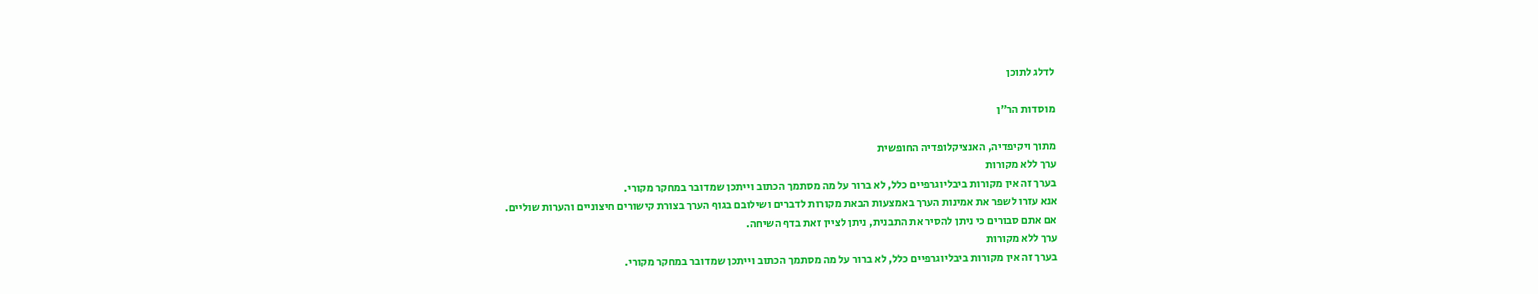לדלג לתוכן

מוסדות הר"ן

מתוך ויקיפדיה, האנציקלופדיה החופשית
ערך ללא מקורות
בערך זה אין מקורות ביבליוגרפיים כלל, לא ברור על מה מסתמך הכתוב וייתכן שמדובר במחקר מקורי.
אנא עזרו לשפר את אמינות הערך באמצעות הבאת מקורות לדברים ושילובם בגוף הערך בצורת קישורים חיצוניים והערות שוליים.
אם אתם סבורים כי ניתן להסיר את התבנית, ניתן לציין זאת בדף השיחה.
ערך ללא מקורות
בערך זה אין מקורות ביבליוגרפיים כלל, לא ברור על מה מסתמך הכתוב וייתכן שמדובר במחקר מקורי.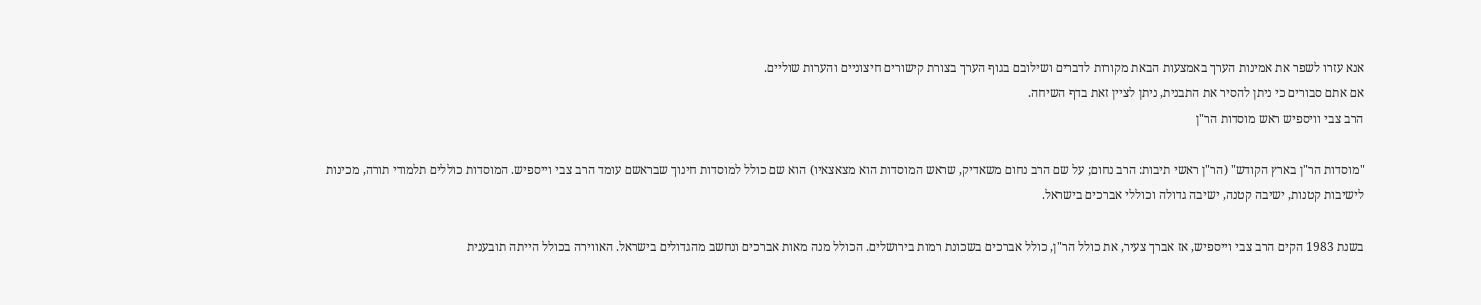אנא עזרו לשפר את אמינות הערך באמצעות הבאת מקורות לדברים ושילובם בגוף הערך בצורת קישורים חיצוניים והערות שוליים.
אם אתם סבורים כי ניתן להסיר את התבנית, ניתן לציין זאת בדף השיחה.
הרב צבי וויספיש ראש מוסדות הר"ן

"מוסדות הר"ן בארץ הקודש" (הר"ן ראשי תיבות: הרב נחום; על שם הרב נחום משאדיק, שראש המוסדות הוא מצאצאיו) הוא שם כולל למוסדות חינוך שבראשם עומד הרב צבי וייספיש. המוסדות כוללים תלמודי תורה, מכינות לישיבות קטנות, ישיבה קטנה, ישיבה גדולה וכוללי אברכים בישראל.

בשנת 1983 הקים הרב צבי וייספיש, אז אברך צעיר, את כולל הר"ן, כולל אברכים בשכונת רמות בירושלים. הכולל מנה מאות אברכים ונחשב מהגדולים בישראל. האווירה בכולל הייתה תובענית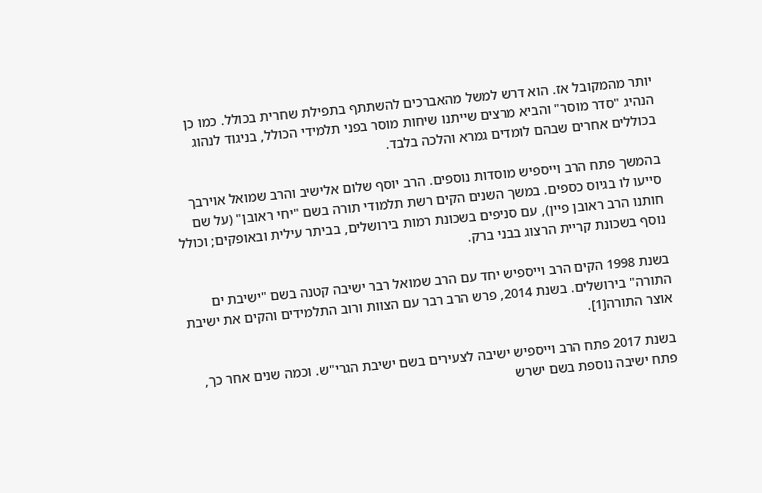יותר מהמקובל אז. הוא דרש למשל מהאברכים להשתתף בתפילת שחרית בכולל. כמו כן הנהיג "סדר מוסר" והביא מרצים שייתנו שיחות מוסר בפני תלמידי הכולל, בניגוד לנהוג בכוללים אחרים שבהם לומדים גמרא והלכה בלבד.

בהמשך פתח הרב וייספיש מוסדות נוספים. הרב יוסף שלום אלישיב והרב שמואל אוירבך סייעו לו בגיוס כספים. במשך השנים הקים רשת תלמודי תורה בשם "יחי ראובן" (על שם חותנו הרב ראובן פיין), עם סניפים בשכונת רמות בירושלים, בביתר עילית ובאופקים; וכולל נוסף בשכונת קריית הרצוג בבני ברק.

בשנת 1998 הקים הרב וייספיש יחד עם הרב שמואל רבר ישיבה קטנה בשם "ישיבת ים התורה" בירושלים. בשנת 2014, פרש הרב רבר עם הצוות ורוב התלמידים והקים את ישיבת אוצר התורה[1].

בשנת 2017 פתח הרב וייספיש ישיבה לצעירים בשם ישיבת הגרי"ש. וכמה שנים אחר כך, פתח ישיבה נוספת בשם ישרש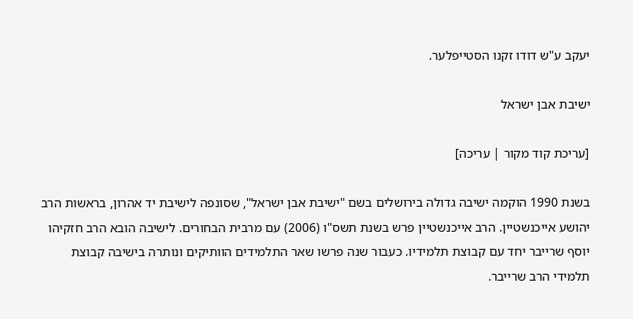יעקב ע"ש דודו זקנו הסטייפלער.

ישיבת אבן ישראל

[עריכת קוד מקור | עריכה]

בשנת 1990 הוקמה ישיבה גדולה בירושלים בשם "ישיבת אבן ישראל", שסונפה לישיבת יד אהרון, בראשות הרב יהושע אייכנשטיין. הרב אייכנשטיין פרש בשנת תשס"ו (2006) עם מרבית הבחורים. לישיבה הובא הרב חזקיהו יוסף שרייבר יחד עם קבוצת תלמידיו. כעבור שנה פרשו שאר התלמידים הוותיקים ונותרה בישיבה קבוצת תלמידי הרב שרייבר.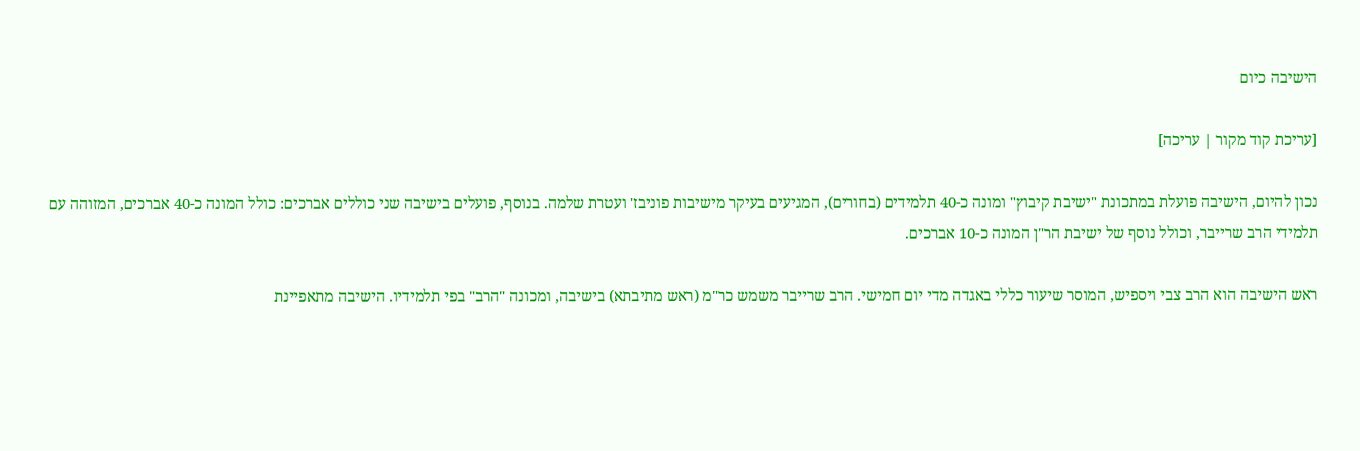הישיבה כיום

[עריכת קוד מקור | עריכה]

נכון להיום, הישיבה פועלת במתכונת "ישיבת קיבוץ" ומונה כ-40 תלמידים (בחורים), המגיעים בעיקר מישיבות פוניבז' ועטרת שלמה. בנוסף, פועלים בישיבה שני כוללים אברכים: כולל המונה כ-40 אברכים, המזוהה עם תלמידי הרב שרייבר, וכולל נוסף של ישיבת הר"ן המונה כ-10 אברכים.

ראש הישיבה הוא הרב צבי ויספיש, המוסר שיעור כללי באגדה מדי יום חמישי. הרב שרייבר משמש כר"מ (ראש מתיבתא) בישיבה, ומכונה "הרב" בפי תלמידיו. הישיבה מתאפיינת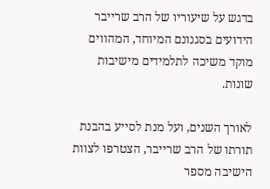בדגש על שיעוריו של הרב שרייבר הידועים בסגנונם המיוחד, המהווים מוקד משיכה לתלמידים מישיבות שונות.

לאורך השנים, ועל מנת לסייע בהבנת תורתו של הרב שרייבר, הצטרפו לצוות הישיבה מספר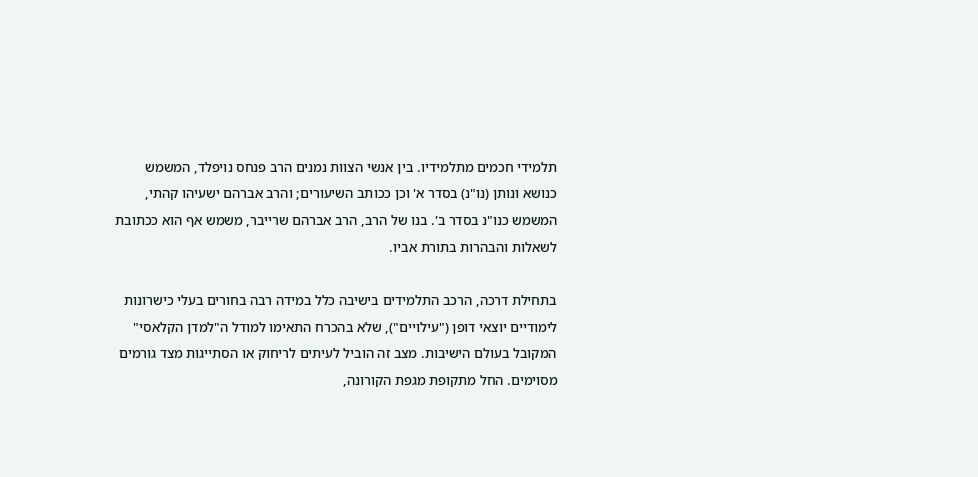תלמידי חכמים מתלמידיו. בין אנשי הצוות נמנים הרב פנחס נויפלד, המשמש כנושא ונותן (נו"נ) בסדר א' וכן ככותב השיעורים; והרב אברהם ישעיהו קהתי, המשמש כנו"נ בסדר ב'. בנו של הרב, הרב אברהם שרייבר, משמש אף הוא ככתובת לשאלות והבהרות בתורת אביו.

בתחילת דרכה, הרכב התלמידים בישיבה כלל במידה רבה בחורים בעלי כישרונות לימודיים יוצאי דופן ("עילויים"), שלא בהכרח התאימו למודל ה"למדן הקלאסי" המקובל בעולם הישיבות. מצב זה הוביל לעיתים לריחוק או הסתייגות מצד גורמים מסוימים. החל מתקופת מגפת הקורונה,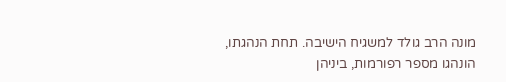מונה הרב גולד למשגיח הישיבה. תחת הנהגתו, הונהגו מספר רפורמות, ביניהן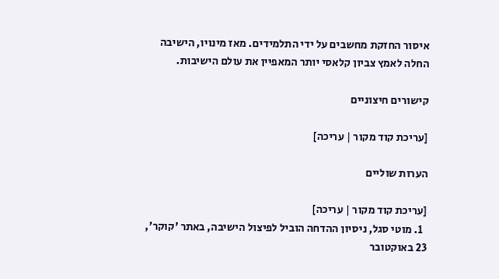איסור החזקת מחשבים על ידי התלמידים. מאז מינויו, הישיבה החלה לאמץ צביון קלאסי יותר המאפיין את עולם הישיבות.

קישורים חיצוניים

[עריכת קוד מקור | עריכה]

הערות שוליים

[עריכת קוד מקור | עריכה]
  1. מוטי סגל, ניסיון ההדחה הוביל לפיצול הישיבה, באתר 'קוקר', 23 באוקטובר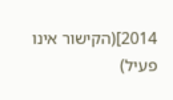2014](הקישור אינו פעיל)